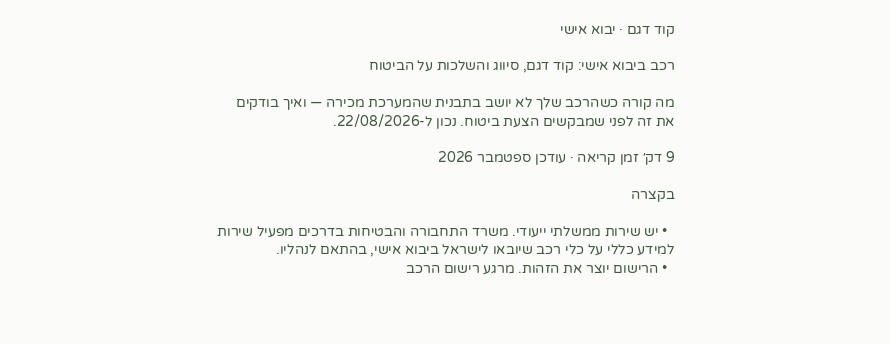קוד דגם · יבוא אישי

רכב ביבוא אישי: קוד דגם, סיווג והשלכות על הביטוח

מה קורה כשהרכב שלך לא יושב בתבנית שהמערכת מכירה — ואיך בודקים את זה לפני שמבקשים הצעת ביטוח. נכון ל-22/08/2026.

9 דק׳ זמן קריאה · עודכן ספטמבר 2026

בקצרה

  • יש שירות ממשלתי ייעודי. משרד התחבורה והבטיחות בדרכים מפעיל שירות למידע כללי על כלי רכב שיובאו לישראל ביבוא אישי, בהתאם לנהליו.
  • הרישום יוצר את הזהות. מרגע רישום הרכב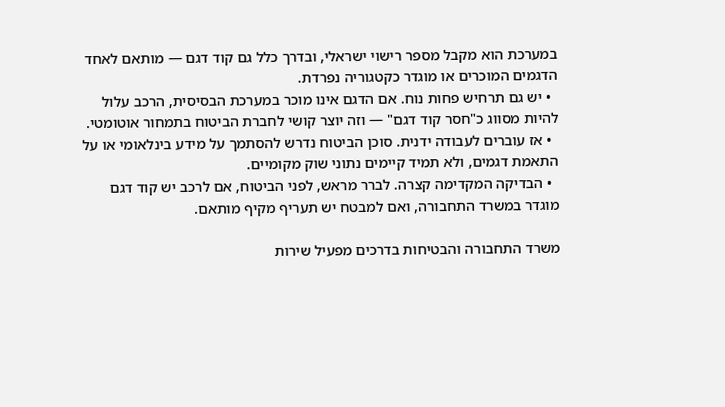במערכת הוא מקבל מספר רישוי ישראלי, ובדרך כלל גם קוד דגם — מותאם לאחד הדגמים המוכרים או מוגדר כקטגוריה נפרדת.
  • יש גם תרחיש פחות נוח. אם הדגם אינו מוכר במערכת הבסיסית, הרכב עלול להיות מסווג כ"חסר קוד דגם" — וזה יוצר קושי לחברת הביטוח בתמחור אוטומטי.
  • אז עוברים לעבודה ידנית. סוכן הביטוח נדרש להסתמך על מידע בינלאומי או על התאמת דגמים, ולא תמיד קיימים נתוני שוק מקומיים.
  • הבדיקה המקדימה קצרה. לברר מראש, לפני הביטוח, אם לרכב יש קוד דגם מוגדר במשרד התחבורה, ואם למבטח יש תעריף מקיף מותאם.

משרד התחבורה והבטיחות בדרכים מפעיל שירות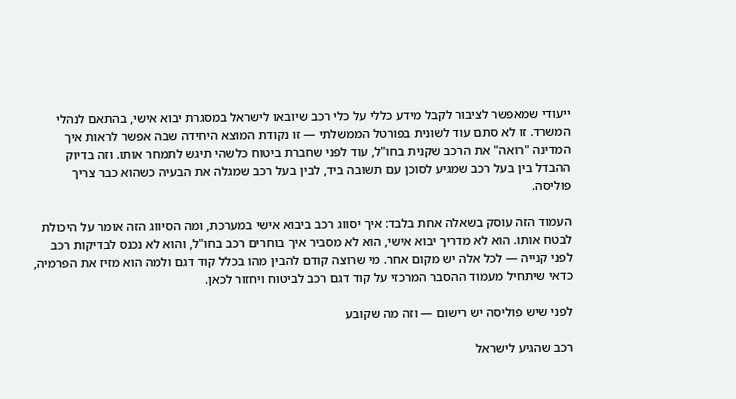ייעודי שמאפשר לציבור לקבל מידע כללי על כלי רכב שיובאו לישראל במסגרת יבוא אישי, בהתאם לנהלי המשרד. זו לא סתם עוד לשונית בפורטל הממשלתי — זו נקודת המוצא היחידה שבה אפשר לראות איך המדינה "רואה" את הרכב שקנית בחו"ל, עוד לפני שחברת ביטוח כלשהי תיגש לתמחר אותו. וזה בדיוק ההבדל בין בעל רכב שמגיע לסוכן עם תשובה ביד, לבין בעל רכב שמגלה את הבעיה כשהוא כבר צריך פוליסה.

העמוד הזה עוסק בשאלה אחת בלבד: איך יסווג רכב ביבוא אישי במערכת, ומה הסיווג הזה אומר על היכולת לבטח אותו. הוא לא מדריך יבוא אישי, הוא לא מסביר איך בוחרים רכב בחו"ל, והוא לא נכנס לבדיקות רכב לפני קנייה — לכל אלה יש מקום אחר. מי שרוצה קודם להבין מהו בכלל קוד דגם ולמה הוא מזיז את הפרמיה, כדאי שיתחיל מעמוד ההסבר המרכזי על קוד דגם רכב לביטוח ויחזור לכאן.

לפני שיש פוליסה יש רישום — וזה מה שקובע

רכב שהגיע לישראל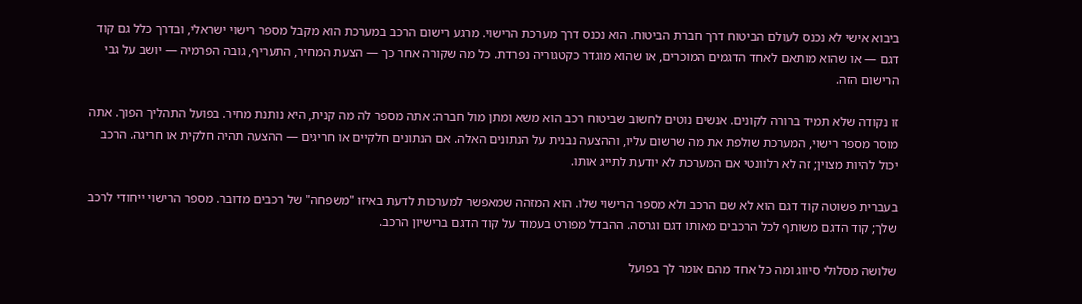ביבוא אישי לא נכנס לעולם הביטוח דרך חברת הביטוח. הוא נכנס דרך מערכת הרישוי. מרגע רישום הרכב במערכת הוא מקבל מספר רישוי ישראלי, ובדרך כלל גם קוד דגם — או שהוא מותאם לאחד הדגמים המוכרים, או שהוא מוגדר כקטגוריה נפרדת. כל מה שקורה אחר כך — הצעת המחיר, התעריף, גובה הפרמיה — יושב על גבי הרישום הזה.

זו נקודה שלא תמיד ברורה לקונים. אנשים נוטים לחשוב שביטוח רכב הוא משא ומתן מול חברה: אתה מספר לה מה קנית, היא נותנת מחיר. בפועל התהליך הפוך. אתה מוסר מספר רישוי, המערכת שולפת את מה שרשום עליו, וההצעה נבנית על הנתונים האלה. אם הנתונים חלקיים או חריגים — ההצעה תהיה חלקית או חריגה. הרכב יכול להיות מצוין; זה לא רלוונטי אם המערכת לא יודעת לתייג אותו.

בעברית פשוטה קוד דגם הוא לא שם הרכב ולא מספר הרישוי שלו. הוא המזהה שמאפשר למערכות לדעת באיזו "משפחה" של רכבים מדובר. מספר הרישוי ייחודי לרכב שלך; קוד הדגם משותף לכל הרכבים מאותו דגם וגרסה. ההבדל מפורט בעמוד על קוד הדגם ברישיון הרכב.

שלושה מסלולי סיווג ומה כל אחד מהם אומר לך בפועל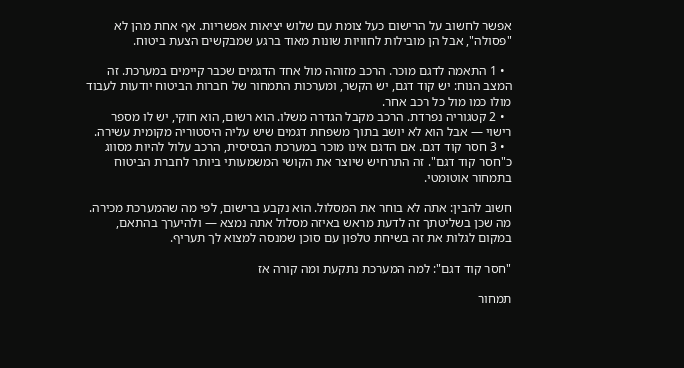אפשר לחשוב על הרישום כעל צומת עם שלוש יציאות אפשריות. אף אחת מהן לא "פסולה", אבל הן מובילות לחוויות שונות מאוד ברגע שמבקשים הצעת ביטוח.

  • 1 התאמה לדגם מוכר. הרכב מזוהה מול אחד הדגמים שכבר קיימים במערכת. זה המצב הנוח: יש קוד דגם, יש הקשר, ומערכות התמחור של חברות הביטוח יודעות לעבוד מולו כמו מול כל רכב אחר.
  • 2 קטגוריה נפרדת. הרכב מקבל הגדרה משלו. הוא רשום, הוא חוקי, יש לו מספר רישוי — אבל הוא לא יושב בתוך משפחת דגמים שיש עליה היסטוריה מקומית עשירה.
  • 3 חסר קוד דגם. אם הדגם אינו מוכר במערכת הבסיסית, הרכב עלול להיות מסווג כ"חסר קוד דגם". זה התרחיש שיוצר את הקושי המשמעותי ביותר לחברת הביטוח בתמחור אוטומטי.

חשוב להבין: אתה לא בוחר את המסלול. הוא נקבע ברישום, לפי מה שהמערכת מכירה. מה שכן בשליטתך זה לדעת מראש באיזה מסלול אתה נמצא — ולהיערך בהתאם, במקום לגלות את זה בשיחת טלפון עם סוכן שמנסה למצוא לך תעריף.

"חסר קוד דגם": למה המערכת נתקעת ומה קורה אז

תמחור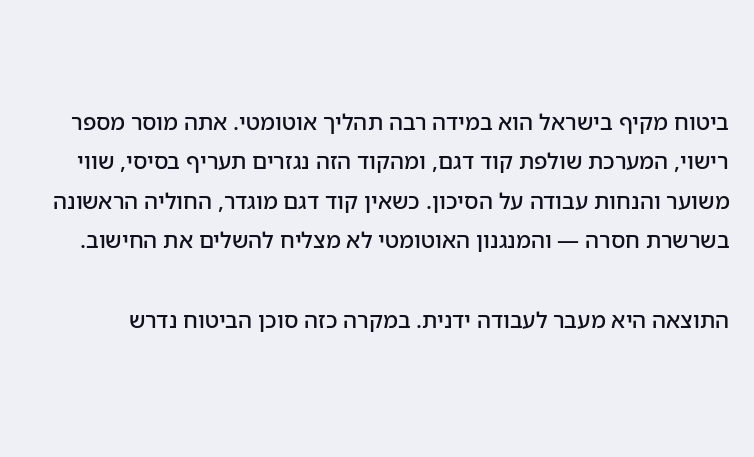ביטוח מקיף בישראל הוא במידה רבה תהליך אוטומטי. אתה מוסר מספר רישוי, המערכת שולפת קוד דגם, ומהקוד הזה נגזרים תעריף בסיסי, שווי משוער והנחות עבודה על הסיכון. כשאין קוד דגם מוגדר, החוליה הראשונה בשרשרת חסרה — והמנגנון האוטומטי לא מצליח להשלים את החישוב.

התוצאה היא מעבר לעבודה ידנית. במקרה כזה סוכן הביטוח נדרש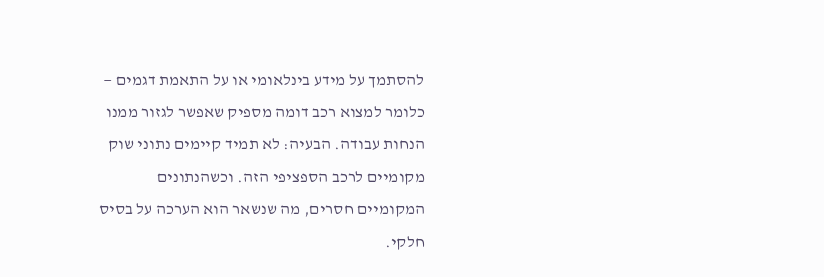להסתמך על מידע בינלאומי או על התאמת דגמים — כלומר למצוא רכב דומה מספיק שאפשר לגזור ממנו הנחות עבודה. הבעיה: לא תמיד קיימים נתוני שוק מקומיים לרכב הספציפי הזה. וכשהנתונים המקומיים חסרים, מה שנשאר הוא הערכה על בסיס חלקי.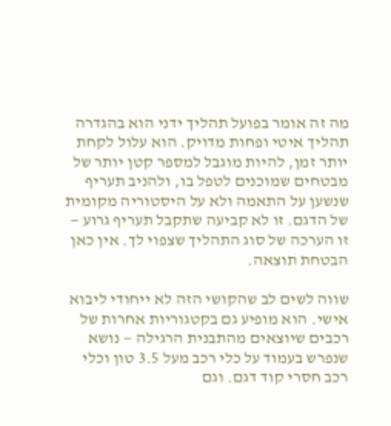מה זה אומר בפועל תהליך ידני הוא בהגדרה תהליך איטי ופחות מדויק. הוא עלול לקחת יותר זמן, להיות מוגבל למספר קטן יותר של מבטחים שמוכנים לטפל בו, ולהניב תעריף שנשען על התאמה ולא על היסטוריה מקומית של הדגם. זו לא קביעה שתקבל תעריף גרוע — זו הערכה של סוג התהליך שצפוי לך. אין כאן הבטחת תוצאה.

שווה לשים לב שהקושי הזה לא ייחודי ליבוא אישי. הוא מופיע גם בקטגוריות אחרות של רכבים שיוצאים מהתבנית הרגילה — נושא שנפרש בעמוד על כלי רכב מעל 3.5 טון וכלי רכב חסרי קוד דגם. וגם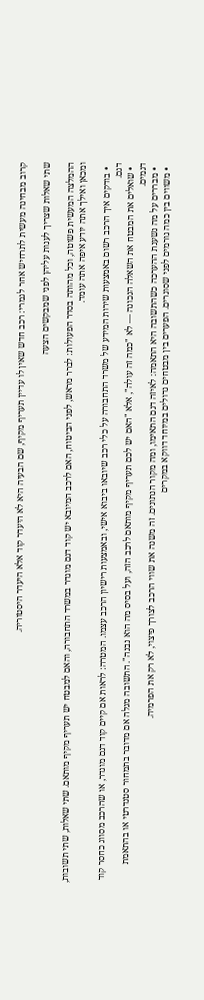קרוב מבחינה מעשית לתרחיש אחר לגמרי: רכב חדש שאין לו עדיין תעריף מקיף, שם הבעיה היא לא היעדר קוד אלא היעדר היסטוריה.

שתי שאלות שצריך לענות עליהן לפני שמבקשים הצעה

ההמלצה המעשית פשוטה, וכל מהותה בסדר הפעולות: לברר מראש, לפני הביטוח, האם לרכב המיובא יש קוד דגם מוגדר במשרד התחבורה, והאם למבטח יש תעריף מקיף מותאם. שתי שאלות, שתי תשובות, ומכאן ואילך אתה יודע איפה אתה עומד.

  • בודקים איך הרכב רשום באמצעות שירות המידע של משרד התחבורה על כלי רכב שיובאו ביבוא אישי, ובאמצעות רישיון הרכב עצמו. המטרה: לראות אם קיים קוד דגם מוגדר, או שהרכב מסווג כחסר קוד דגם.
  • שואלים את המבטח את השאלה הנכונה — לא "כמה זה עולה", אלא "האם יש לכם תעריף מקיף מותאם לרכב הזה, ועל בסיס מה הוא נבנה". התשובה מגלה אם מדובר בתמחור סטנדרטי או בהתאמת דגמים.
  • מבררים על מה נשענת ההערכה כשהתשובה היא התאמה: לאיזה דגם התאימו, ומה מקור הנתונים. זה משנה את שווי הרכב לצורך פיצוי, לא רק את הפרמיה.
  • משווים בין כמה גורמים לפני שסוגרים. הפערים בין מבטחים גדולים במיוחד דווקא במקרים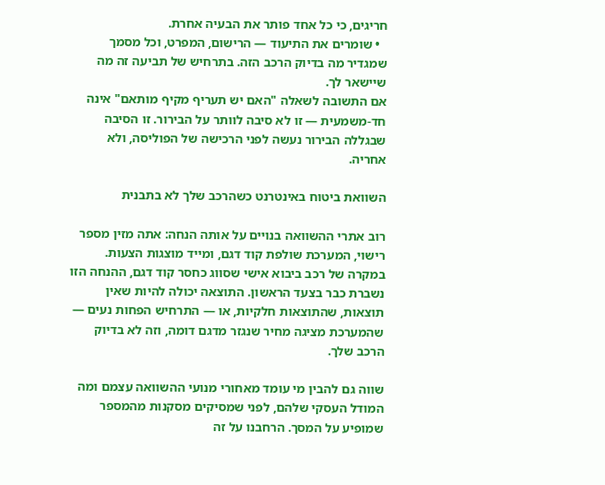חריגים, כי כל אחד פותר את הבעיה אחרת.
  • שומרים את התיעוד — הרישום, המפרט, וכל מסמך שמגדיר מה בדיוק הרכב הזה. בתרחיש של תביעה זה מה שיישאר לך.
אם התשובה לשאלה "האם יש תעריף מקיף מותאם" אינה חד-משמעית — זו לא סיבה לוותר על הבירור. זו הסיבה שבגללה הבירור נעשה לפני הרכישה של הפוליסה, ולא אחריה.

השוואת ביטוח באינטרנט כשהרכב שלך לא בתבנית

רוב אתרי ההשוואה בנויים על אותה הנחה: אתה מזין מספר רישוי, המערכת שולפת קוד דגם, ומייד מוצגות הצעות. במקרה של רכב ביבוא אישי שסווג כחסר קוד דגם, ההנחה הזו נשברת כבר בצעד הראשון. התוצאה יכולה להיות שאין תוצאות, שהתוצאות חלקיות, או — התרחיש הפחות נעים — שהמערכת מציגה מחיר שנגזר מדגם דומה, וזה לא בדיוק הרכב שלך.

שווה גם להבין מי עומד מאחורי מנועי ההשוואה עצמם ומה המודל העסקי שלהם, לפני שמסיקים מסקנות מהמספר שמופיע על המסך. הרחבנו על זה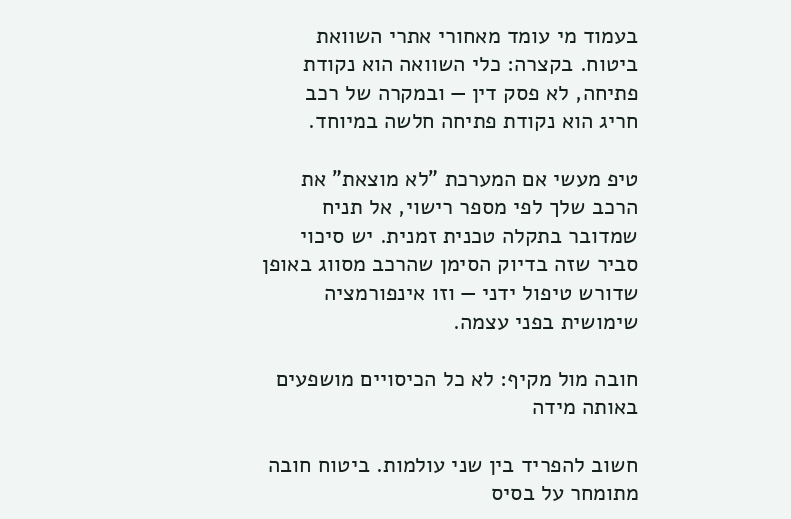בעמוד מי עומד מאחורי אתרי השוואת ביטוח. בקצרה: כלי השוואה הוא נקודת פתיחה, לא פסק דין — ובמקרה של רכב חריג הוא נקודת פתיחה חלשה במיוחד.

טיפ מעשי אם המערכת "לא מוצאת" את הרכב שלך לפי מספר רישוי, אל תניח שמדובר בתקלה טכנית זמנית. יש סיכוי סביר שזה בדיוק הסימן שהרכב מסווג באופן שדורש טיפול ידני — וזו אינפורמציה שימושית בפני עצמה.

חובה מול מקיף: לא כל הכיסויים מושפעים באותה מידה

חשוב להפריד בין שני עולמות. ביטוח חובה מתומחר על בסיס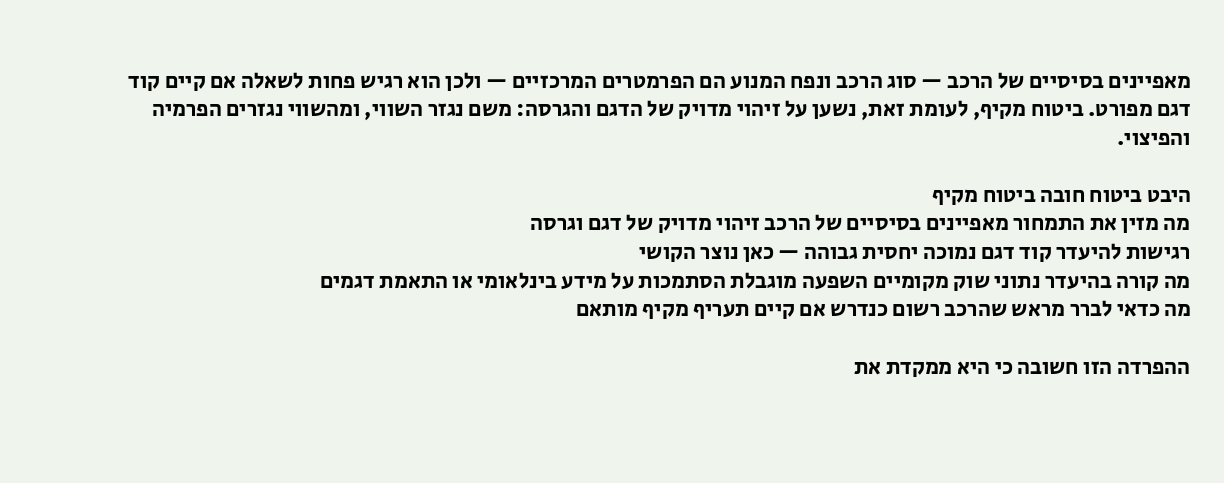מאפיינים בסיסיים של הרכב — סוג הרכב ונפח המנוע הם הפרמטרים המרכזיים — ולכן הוא רגיש פחות לשאלה אם קיים קוד דגם מפורט. ביטוח מקיף, לעומת זאת, נשען על זיהוי מדויק של הדגם והגרסה: משם נגזר השווי, ומהשווי נגזרים הפרמיה והפיצוי.

היבט ביטוח חובה ביטוח מקיף
מה מזין את התמחור מאפיינים בסיסיים של הרכב זיהוי מדויק של דגם וגרסה
רגישות להיעדר קוד דגם נמוכה יחסית גבוהה — כאן נוצר הקושי
מה קורה בהיעדר נתוני שוק מקומיים השפעה מוגבלת הסתמכות על מידע בינלאומי או התאמת דגמים
מה כדאי לברר מראש שהרכב רשום כנדרש אם קיים תעריף מקיף מותאם

ההפרדה הזו חשובה כי היא ממקדת את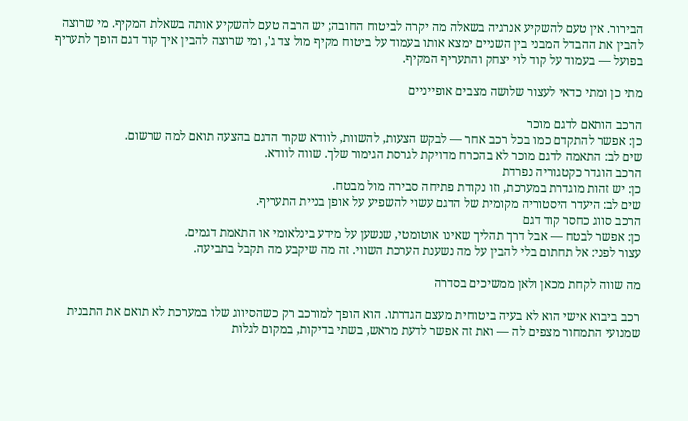הבירור. אין טעם להשקיע אנרגיה בשאלה מה יקרה לביטוח החובה; יש הרבה טעם להשקיע אותה בשאלת המקיף. מי שרוצה להבין את ההבדל המבני בין השניים ימצא אותו בעמוד על ביטוח מקיף מול צד ג', ומי שרוצה להבין איך קוד דגם הופך לתעריף בפועל — בעמוד על קוד לוי יצחק והתעריף המקיף.

מתי כן ומתי כדאי לעצור שלושה מצבים אופייניים

הרכב הותאם לדגם מוכר
כן: אפשר להתקדם כמו בכל רכב אחר — לבקש הצעות, להשוות, לוודא שקוד הדגם בהצעה תואם למה שרשום.
שים לב: התאמה לדגם מוכר לא בהכרח מדויקת לגרסת הגימור שלך. שווה לוודא.
הרכב הוגדר כקטגוריה נפרדת
כן: יש זהות מוגדרת במערכת, וזו נקודת פתיחה סבירה מול מבטח.
שים לב: היעדר היסטוריה מקומית של הדגם עשוי להשפיע על אופן בניית התעריף.
הרכב סווג כחסר קוד דגם
כן: אפשר לבטח — אבל דרך תהליך שאינו אוטומטי, שנשען על מידע בינלאומי או התאמת דגמים.
עצור לפני: אל תחתום בלי להבין על מה נשענת הערכת השווי. זה מה שיקבע מה תקבל בתביעה.

מה שווה לקחת מכאן ולאן ממשיכים בסדרה

רכב ביבוא אישי הוא לא בעיה ביטוחית מעצם הגדרתו. הוא הופך למורכב רק כשהסיווג שלו במערכת לא תואם את התבנית שמנועי התמחור מצפים לה — ואת זה אפשר לדעת מראש, בשתי בדיקות, במקום לגלות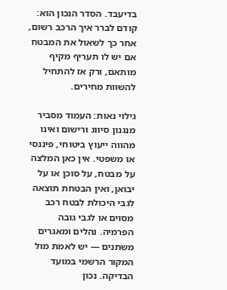בדיעבד. הסדר הנכון הוא: קודם לברר איך הרכב רשום, אחר כך לשאול את המבטח אם יש לו תעריף מקיף מותאם, ורק אז להתחיל להשוות מחירים.

גילוי נאות: העמוד מסביר מנגנון סיווג ורישום ואינו מהווה ייעוץ ביטוחי, פיננסי או משפטי. אין כאן המלצה על מבטח, על סוכן או על יבואן, ואין הבטחת תוצאה לגבי היכולת לבטח רכב מסוים או לגבי גובה הפרמיה. נהלים ומאגרים משתנים — יש לאמת מול המקור הרשמי במועד הבדיקה. נכון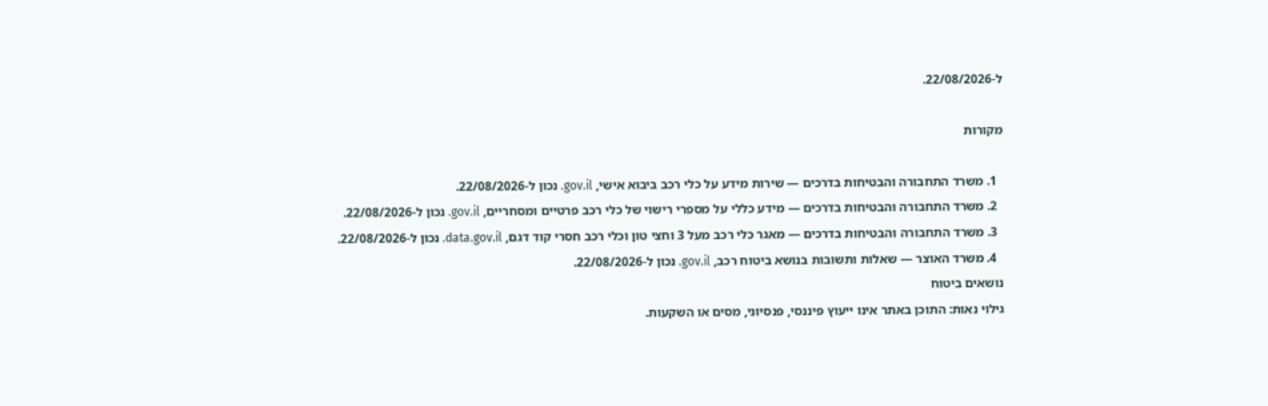ל-22/08/2026.

מקורות

  1. משרד התחבורה והבטיחות בדרכים — שירות מידע על כלי רכב ביבוא אישי, gov.il. נכון ל-22/08/2026.
  2. משרד התחבורה והבטיחות בדרכים — מידע כללי על מספרי רישוי של כלי רכב פרטיים ומסחריים, gov.il. נכון ל-22/08/2026.
  3. משרד התחבורה והבטיחות בדרכים — מאגר כלי רכב מעל 3 וחצי טון וכלי רכב חסרי קוד דגם, data.gov.il. נכון ל-22/08/2026.
  4. משרד האוצר — שאלות ותשובות בנושא ביטוח רכב, gov.il. נכון ל-22/08/2026.
נושאים ביטוח
גילוי נאות: התוכן באתר אינו ייעוץ פיננסי, פנסיוני, מסים או השקעות.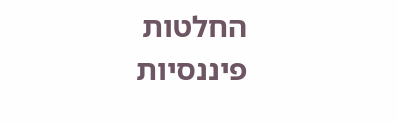החלטות פיננסיות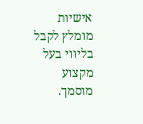אישיות מומלץ לקבל בליווי בעל מקצוע מוסמך.